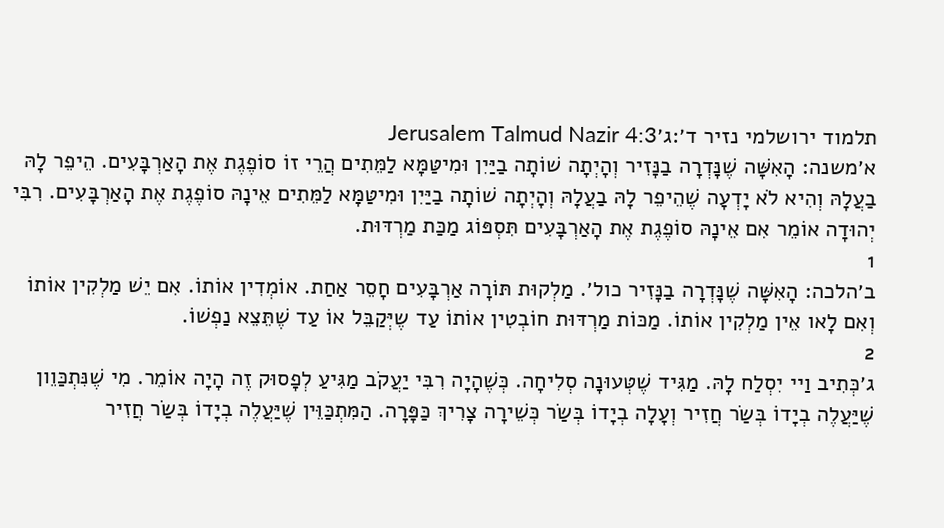תלמוד ירושלמי נזיר ד׳:ג׳Jerusalem Talmud Nazir 4:3
א׳משנה: הָאִשָּׁה שֶׁנָּדְרָה בַנָּזִיר וְהָיְתָה שׁוֹתָה בַיַּיִן וּמִיטַּמָּא לַמֵּתִים הֲרֵי זוֹ סוֹפֶגֶת אֶת הָאַרְבָּעִים. הֵיפֵר לָהּ בַעֲלָהּ וְהִיא לֹא יָדְעָה שֶׁהֵיפֵר לָהּ בַעֲלָהּ וְהָיְתָה שׁוֹתָה בַיַּיִן וּמִיטַּמָּא לַמֵּתִים אֵינָהּ סוֹפֶגֶת אֶת הָאַרְבָּעִים. רִבִּי יְהוּדָה אוֹמֵר אִם אֵינָהּ סוֹפֶגֶת אֶת הָאַרְבָּעִים תִּסְפּוֹג מַכַּת מַרְדּוּת.
1
ב׳הלכה: הָאִשָּׁה שֶׁנָּדְרָה בַנָּזִיר כול׳. מַלְקוּת תּוֹרָה אַרְבָּעִים חָסֵר אַחַת. אוֹמְדִין אוֹתוֹ. אִם יֵשׁ מַלְקִין אוֹתוֹ וְאִם לָאו אֵין מַלְקִין אוֹתוֹ. מַכּוֹת מַרְדּוּת חוֹבְטִין אוֹתוֹ עַד שֶיְּקַבֵּל אוֹ עַד שֶׁתֵּצֵא נַפְשׁוֹ.
2
ג׳כְּתִיב וַיי יִסְלַח לָהּ. מַגִּיד שֶׁטְּעוּנָה סְלִיחָה. כְּשֶׁהָיָה רִבִּי יַעֲקֹב מַגִּיעַ לְפָסוּק זֶה הָיָה אוֹמֵר. מִי שֶׁנִּתְכַּוֵון שֶׁיַּעֲלֶה בְיָדוֹ בְּשַׂר חֲזִיר וְעָלָה בְיָדוֹ בְּשַׂר כְּשֵׁירָה צָרִיךְ כַּפָּרָה. הַמִּתְכַּוֵּין שֶׁיַּעֲלֶה בְיָדוֹ בְּשַׂר חֲזִיר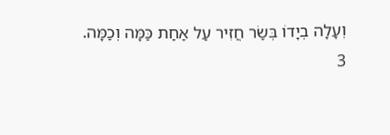וְעָלָה בְיָדוֹ בְּשַׂר חֲזִיר עַל אַחַת כַּמָּה וְכַמָּה.
3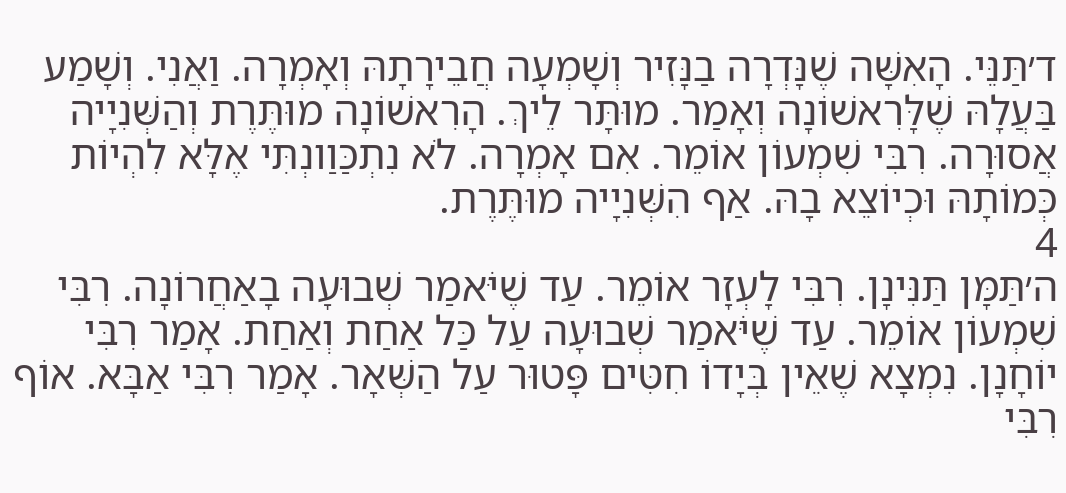ד׳תַּנֵּי. הָאִשָּׁה שֶׁנָּדְרָה בַנָּזִיר וְשָׁמְעָה חֲבֵירָתָהּ וְאָמְרָה. וַאֲנִי. וְשָׁמַע בַּעֲלָהּ שֶׁלָּרִאשׁוֹנָה וְאָמַר. מוּתָּר לֵיךְ. הָרִאשׁוֹנָה מוּתֶּרֶת וְהַשְּׁנִיָיה אֲסוּרָה. רִבִּי שִׁמְעוֹן אוֹמֵר. אִם אָמְרָה. לֹא נִתְכַּוַונְתִּי אֶלָּא לִהְיוֹת כְּמוֹתָהּ וּכְיוֹצֵא בָהּ. אַף הִשְּׁנִיָיה מוּתֶּרֶת.
4
ה׳תַּמָּן תַּנִּינָן. רִבִּי לָעְזָר אוֹמֵר. עַד שֶׁיֹּאמַר שְׁבוּעָה בָאַחֲרוֹנָה. רִבִּי שִׁמְעוֹן אוֹמֵר. עַד שֶׁיֹּאמַר שְׁבוּעָה עַל כַּל אַחַת וְאַחַת. אָמַר רִבִּי יוֹחָנָן. נִמְצָא שֶׁאֵין בְּיָדוֹ חִטִּים פָּטוּר עַל הַשְּׁאָר. אָמַר רִבִּי אַבָּא. אוֹף רִבִּי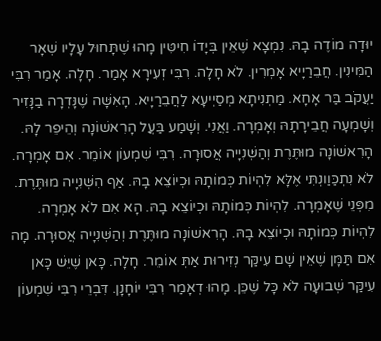יוּדָה מוֹדֶה בָהּ. נִמְצָא שֶׁאֵין בְּיָדוֹ חִיטִּין מָהוּ שֶׁתָּחוּל עָלָיו שְׁאָר הַמִּינִין. חֲבֵרַיָיא אָמְרִין. לֹא חָלָה. רִבִּי זְעִירָא אָמַר. חָלָה. אָמַר רִבִּי יַעֲקֹב בַּר אָחָא. מַתְנִיתָא מְסַיְיעָא לַחֲבֵרַיָיא. הָאִשָּׁה שֶׁנָּדְרָה בַנָּזִיר וְשָׁמְעָה חֲבֵירָתָהּ וְאָמְרָה. וַאֲנִי. וְשָׁמַע בַּעֲל הָרִאשׁוֹנָה וְהֵיפֵר לָהּ. הָרִאשׁוֹנָה מוּתֶּרֶת וְהַשְּׁנִיָיה אֲסוּרָה. רִבִּי שִׁמְעוֹן אוֹמֵר. אִם אָמְרָה. לֹא נִתְכַּוַונְתִּי אֶלָּא לִהְיוֹת כְּמוֹתָהּ וּכְיוֹצֵא בָהּ. אַף הִשְּׁנִיָיה מוּתֶּרֶת. מִפְּנֵי שֶׁאָמְרָה. לִהְיוֹת כְּמוֹתָהּ וּכְיוֹצֵא בָהּ. הָא אִם לֹא אָמְרָה. לִהְיוֹת כְּמוֹתָהּ וּכְיוֹצֵא בָהּ. הָרִאשׁוֹנָה מוּתֶּרֶת וְהַשְּׁנִיָיה אֲסוּרָה. מָה אִם תַּמָּן שֶׁאֵין שָׁם עִיקַּר נְזִירוּת אַתְּ אוֹמֵר. חָלָה. כָּאן שֶׁיֵּשׁ כָּאן עִיקַּר שְׁבוּעָה לֹא כָּל שֶׁכֵּן. מָהוּ דְאָמַר רִבִּי יוֹחָנָן. דִּבְרֵי רִבִּי שִׁמְעוֹן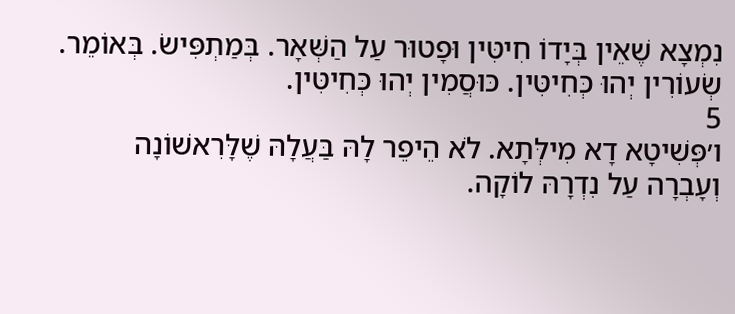נִמְצָא שֶׁאֵין בְּיָדוֹ חִיטִּין וּפָטוּר עַל הַשְּׁאָר. בְּמַתְפִּישׂ. בְּאוֹמֵר. שְׂעוֹרִין יְהוּ כְּחִיטִּין. כּוּסֲמִין יְהוּ כְּחִיטִּין.
5
ו׳פְּשִׁיטָא דָא מִילְּתָא. לֹא הֵיפֵר לָהּ בַּעֲלָהּ שֶׁלָּרִאשׁוֹנָה וְעָבְרָה עַל נִדְרָהּ לוֹקָה.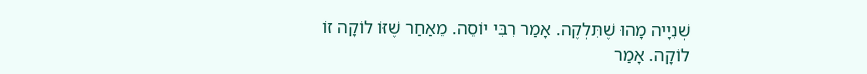שְׁנִיָיה מָהוּ שֶׁתִּלְקֶה. אָמַר רִבִּי יוֹסֵה. מֵאַחַר שֶׁזּוֹ לוֹקָה זוֹ לוֹקָה. אָמַר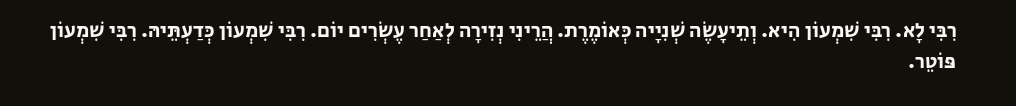רִבִּי לָא. רִבִּי שִׁמְעוֹן הִיא. וְתֵיעָשֶׂה שְׁנִיָיה כְּאוֹמֶרֶת. הֲרֵינִי נְזִירָה לְאַחַר עֶשְׂרִים יוֹם. רִבִּי שִׁמְעוֹן כְּדַעְתֵּיהּ. רִבִּי שִׁמְעוֹן פּוֹטֵר.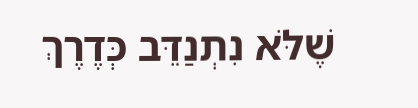שֶׁלֹּא נִתְנַדֵּב כְּדֶרֶךְ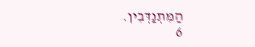הַמִּתְנַדְּבִין.
6